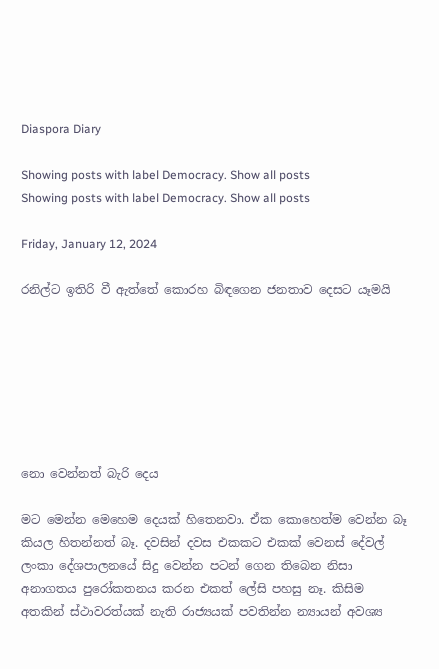Diaspora Diary

Showing posts with label Democracy. Show all posts
Showing posts with label Democracy. Show all posts

Friday, January 12, 2024

රනිල්ට ඉතිරි වී ඇත්තේ කොරහ බිඳගෙන ජනතාව දෙසට යෑමයි







නො වෙන්නත් බැරි දෙය

මට මෙන්න මෙහෙම දෙයක් හිතෙනවා. ඒක කොහෙත්ම වෙන්න බෑ කියල හිතන්නත් බෑ. දවසින් දවස එකකට එකක් වෙනස් දේවල් ලංකා දේශපාලනයේ සිදු වෙන්න පටන් ගෙන තිබෙන නිසා අනාගතය පුරෝකතනය කරන එකත් ලේසි පහසු නෑ. කිසිම අතකින් ස්ථාවරත්යක් නැති රාජ්‍යයක් පවතින්න න්‍යායන් අවශ්‍ය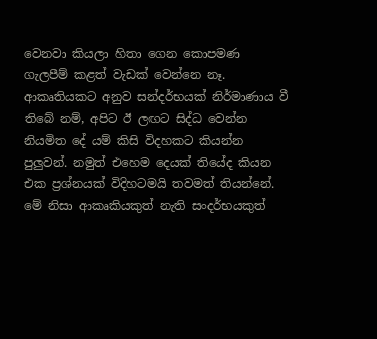වෙනවා කියලා හිතා ගෙන කොපමණ ගැලපීම් කළත් වැඩක් වෙන්නෙ නෑ. ආකෘතියකට අනුව සන්දර්භයක් නිර්මාණාය වී තිබේ නම්, අපිට ඊ ලඟට සිද්ධ වෙන්න නියමිත දේ යම් කිසි විදහකට කියන්න පුලුවන්. නමුත් එහෙම දෙයක් තියේද කියන එක ප්‍රශ්නයක් විදිහටමයි තවමත් තියන්නේ. මේ නිසා ආකෘකියකුත් නැති සංදර්භයකුත්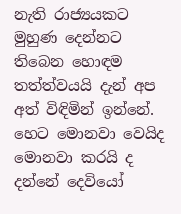නැති රාජ්‍යයකට මුහුණ දෙන්නට තිබෙන හොඳම තත්ත්වයයි දැන් අප අත් විඳිමින් ඉන්නේ. හෙට මොනවා වෙයිද මොනවා කරයි ද දන්නේ දෙවියෝ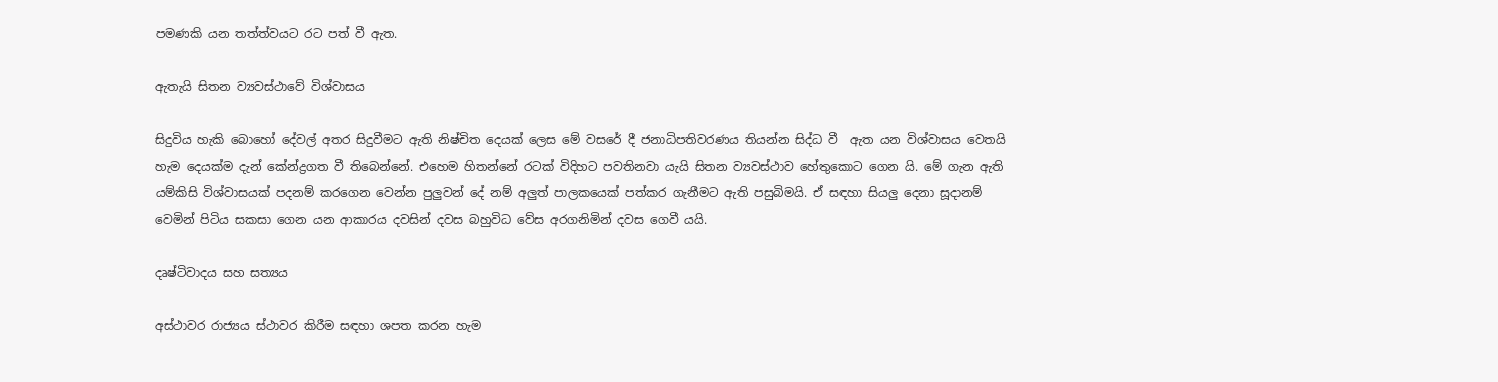පමණකි යන තත්ත්වයට රට පත් වී ඇත.

ඇතැයි සිතන ව්‍යවස්ථාවේ විශ්වාසය

සිදුවිය හැකි බොහෝ දේවල් අතර සිදුවීමට ඇති නිෂ්චිත දෙයක් ලෙස මේ වසරේ දී ජනාධිපතිවරණය තියන්න සිද්ධ වී  ඇත යන විශ්වාසය වෙතයි හැම දෙයක්ම දැන් කේන්ද්‍රගත වී තිබෙන්නේ. එහෙම හිතන්නේ රටක් විදිහට පවතිනවා යැයි සිතන ව්‍යවස්ථාව හේතුකොට ගෙන යි. මේ ගැන ඇති යම්කිසි විශ්වාසයක් පදනම් කරගෙන වෙන්න පුලුවන් දේ නම් අලුත් පාලකයෙක් පත්කර ගැනීමට ඇති පසුබිමයි. ඒ සඳහා සියලු දෙනා සූදානම් වෙමින් පිටිය සකසා ගෙන යන ආකාරය දවසින් දවස බහුවිධ වේස අරගනිමින් දවස ගෙවී යයි.

දෘෂ්ටිවාදය සහ සත්‍යය

අස්ථාවර රාජ්‍යය ස්ථාවර කිරීම සඳහා ශපත කරන හැම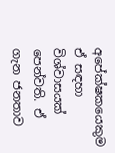අපේක්ෂකයෙකුම ඒ සඳහා විශ්වාසයක් පෙන්වති. ඒ ගැන ජනතාව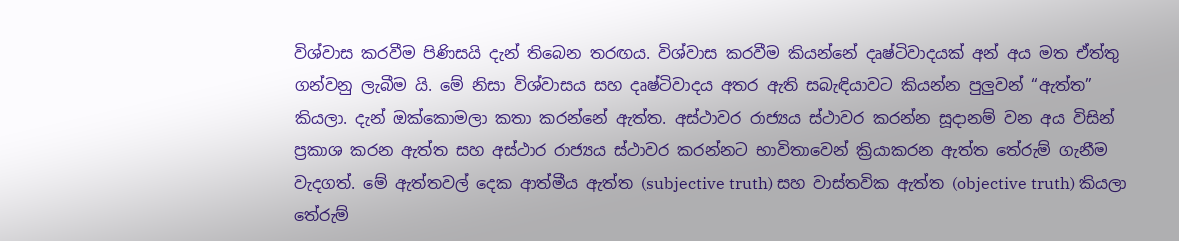විශ්වාස කරවීම පිණිසයි දැන් තිබෙන තරඟය. විශ්වාස කරවීම කියන්නේ දෘෂ්ටිවාදයක් අන් අය මත ඒත්තු ගන්වනු ලැබීම යි. මේ නිසා විශ්වාසය සහ දෘෂ්ටිවාදය අතර ඇති සබැඳියාවට කියන්න පුලුවන් “ඇත්ත” කියලා. දැන් ඔක්කොමලා කතා කරන්නේ ඇත්ත. අස්ථාවර රාජ්‍යය ස්ථාවර කරන්න සූදානම් වන අය විසින් ප්‍රකාශ කරන ඇත්ත සහ අස්ථාර රාජ්‍යය ස්ථාවර කරන්නට භාවිතාවෙන් ක්‍රියාකරන ඇත්ත තේරුම් ගැනීම වැදගත්. මේ ඇත්තවල් දෙක ආත්මීය ඇත්ත (subjective truth) සහ වාස්තවික ඇත්ත (objective truth) කියලා තේරුම්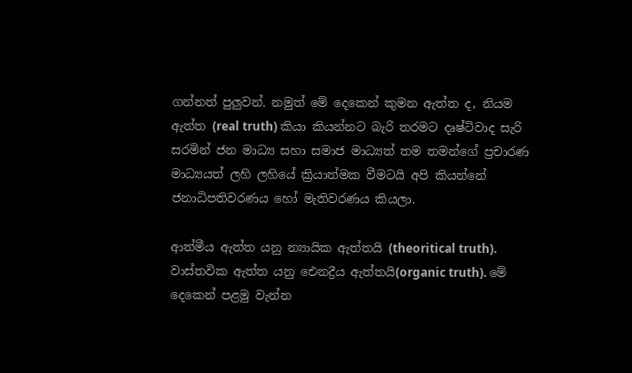ගන්නත් පුලුවන්. නමුත් මේ දෙකෙන් කුමන ඇත්ත ද, නියම ඇත්ත (real truth) කියා කියන්නට බැරි තරමට දෘෂ්ටිවාද සැරි සරමින් ජන මාධ්‍ය සහා සමාජ මාධ්‍යත් තම තමන්ගේ ප්‍රචාරණ මාධ්‍යයත් ලහි ලහියේ ක්‍රියාත්මක වීමටයි අපි කියන්නේ ජනාධිපතිවරණය හෝ මැතිවරණය කියලා.

ආත්මීය ඇත්ත යනු න්‍යායික ඇත්තයි (theoritical truth). වාස්තවික ඇත්ත යනු ඓනද්‍රීය ඇත්තයි(organic truth). මේ දෙකෙන් පළමු වැන්න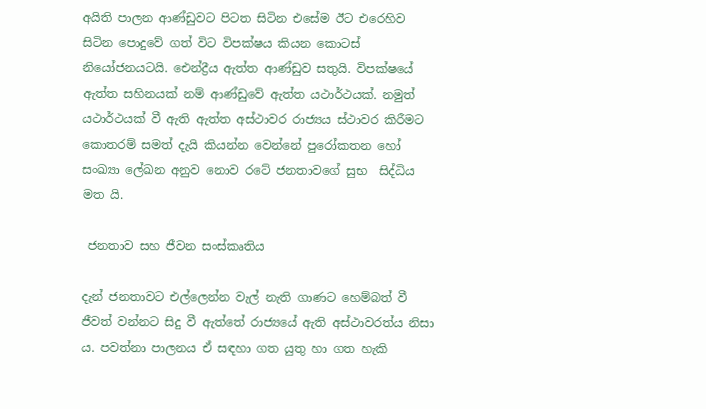අයිති පාලන ආණ්ඩුවට පිටත සිටින එසේම ඊට එරෙහිව සිටින පොදුවේ ගත් විට විපක්ෂය කියන කොටස් නියෝජනයටයි. ඓන්ද්‍රීය ඇත්ත ආණ්ඩුව සතුයි. විපක්ෂයේ ඇත්ත සහිනයක් නම් ආණ්ඩුවේ ඇත්ත යථාර්ථයක්. නමුත් යථාර්ථයක් වී ඇති ඇත්ත අස්ථාවර රාජ්‍යය ස්ථාවර කිරීමට කොතරම් සමත් දැයි කියන්න වෙන්නේ පුරෝකතන හෝ සංඛ්‍යා ලේඛන අනුව නොව රටේ ජනතාවගේ සුභ  සිද්ධිය මත යි.

 ජනතාව සහ ජීවන සංස්කෘතිය

දැන් ජනතාවට එල්ලෙන්න වැල් නැති ගාණට හෙම්බත් වී ජීවත් වන්නට සිදු වී ඇත්තේ රාජ්‍යයේ ඇති අස්ථාවරත්ය නිසා ය. පවත්නා පාලනය ඒ සඳහා ගත යුතු හා ගත හැකි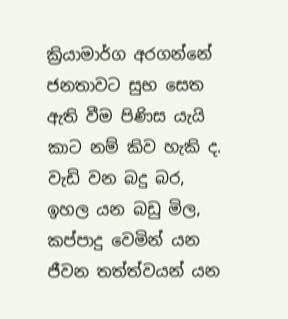ක්‍රියාමාර්ග අරගන්නේ ජනතාවට සුභ සෙත ඇති වීම පිණිස යැයි කාට නම් කිව හැකි ද. වැඩි වන බදු බර, ඉහල යන බඩු මිල, කප්පාදු වෙමින් යන ජීවන තත්ත්වයන් යන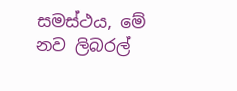සමස්ථය, මේ නව ලිබරල්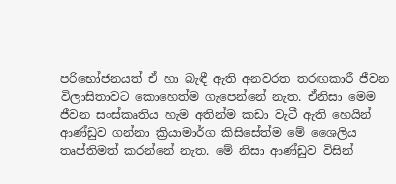පරිභෝජනයත් ඒ හා බැඳී ඇති අනවරත තරඟකාරී ජීවන විලාසිතාවට කොහෙත්ම ගැපෙන්නේ නැත. ඒනිසා මෙම ජීවන සංස්කෘතිය හැම අතින්ම කඩා වැටී ඇති හෙයින්  ආණ්ඩුව ගන්නා ක්‍රියාමාර්ග කිසිසේත්ම මේ ශෛලිය තෘප්තිමත් කරන්නේ නැත. මේ නිසා ආණ්ඩුව විසින්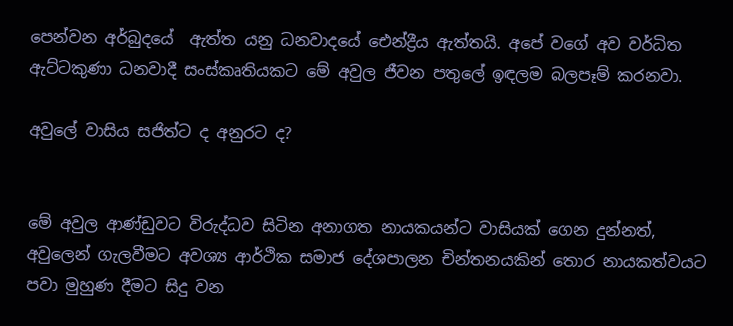පෙන්වන අර්බුදයේ  ඇත්ත යනු ධනවාදයේ ඓන්ද්‍රීය ඇත්තයි. අපේ වගේ අව වර්ධිත ඇට්ටකුණා ධනවාදී සංස්කෘතියකට මේ අවුල ජීවන පතුලේ ඉඳලම බලපෑම් කරනවා.

අවුලේ වාසිය සජිත්ට ද අනුරට ද?


මේ අවුල ආණ්ඩුවට විරුද්ධව සිටින අනාගත නායකයන්ට වාසියක් ගෙන දුන්නත්, අවුලෙන් ගැලවීමට අවශ්‍ය ආර්ථික සමාජ දේශපාලන චින්තනයකින් තොර නායකත්වයට පවා මුහුණ දීමට සිදු වන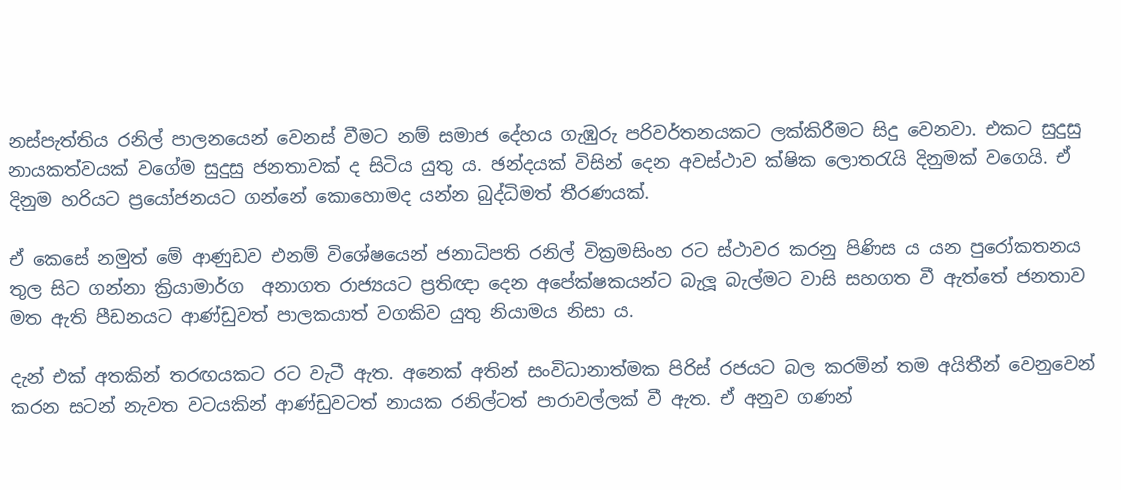නස්පැත්තිය රනිල් පාලනයෙන් වෙනස් වීමට නම් සමාජ දේහය ගැඹුරු පරිවර්තනයකට ලක්කිරීමට සිදු වෙනවා. එකට සුදුසු නායකත්වයක් වගේම සුදුසු ජනතාවක් ද සිටිය යුතු ය. ඡන්දයක් විසින් දෙන අවස්ථාව ක්ෂික ලොතරැයි දිනුමක් වගෙයි. ඒ දිනුම හරියට ප්‍රයෝජනයට ගන්නේ කොහොමද යන්න බුද්ධිමත් තීරණයක්.

ඒ කෙසේ නමුත් මේ ආණුඩව එනම් විශේෂයෙන් ජනාධිපති රනිල් වික්‍රමසිංහ රට ස්ථාවර කරනු පිණිස ය යන පුරෝකතනය තුල සිට ගන්නා ක්‍රියාමාර්ග  අනාගත රාජ්‍යයට ප්‍රතිඥා දෙන අපේක්ෂකයන්ට බැලූ බැල්මට වාසි සහගත වී ඇත්තේ ජනතාව මත ඇති පීඩනයට ආණ්ඩුවත් පාලකයාත් වගකිව යුතු නියාමය නිසා ය.

දැන් එක් අතකින් තරඟයකට රට වැටී ඇත. අනෙක් අතින් සංවිධානාත්මක පිරිස් රජයට බල කරමින් තම අයිතීන් වෙනුවෙන් කරන සටන් නැවත වටයකින් ආණ්ඩුවටත් නායක රනිල්ටත් පාරාවල්ලක් වී ඇත. ඒ අනුව ගණන්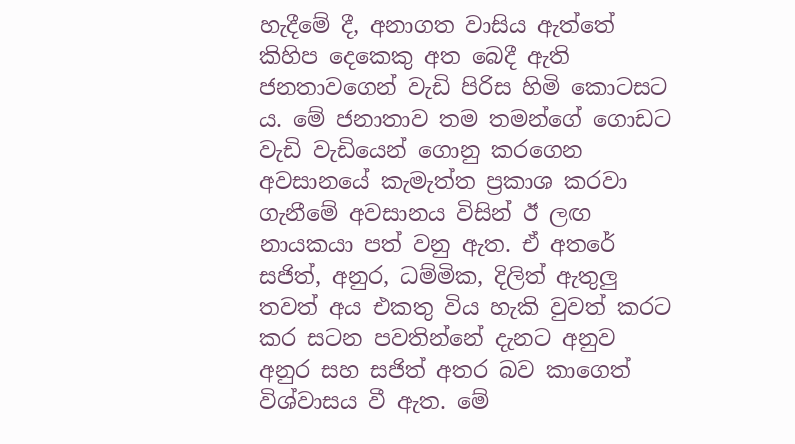හැදීමේ දී, අනාගත වාසිය ඇත්තේ කිහිප දෙකෙකු අත බෙදී ඇති ජනතාවගෙන් වැඩි පිරිස හිමි කොටසට ය. මේ ජනාතාව තම තමන්ගේ ගොඩට වැඩි වැඩියෙන් ගොනු කරගෙන අවසානයේ කැමැත්ත ප්‍රකාශ කරවා ගැනීමේ අවසානය විසින් ඊ ලඟ නායකයා පත් වනු ඇත. ඒ අතරේ සජිත්, අනුර, ධම්මික, දිලිත් ඇතුලු තවත් අය එකතු විය හැකි වුවත් කරට කර සටන පවතින්නේ දැනට අනුව අනුර සහ සජිත් අතර බව කාගෙත් විශ්වාසය වී ඇත. මේ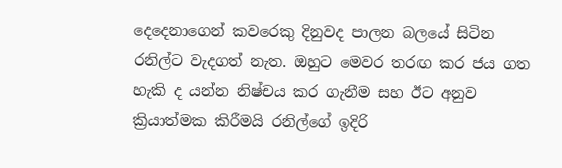දෙදෙනාගෙන් කවරෙකු දිනුවද පාලන බලයේ සිටින රනිල්ට වැදගත් නැත. ඔහුට මෙවර තරඟ කර ජය ගත හැකි ද යන්න නිෂ්චය කර ගැනීම සහ ඊට අනුව ක්‍රියාත්මක කිරීමයි රනිල්ගේ ඉදිරි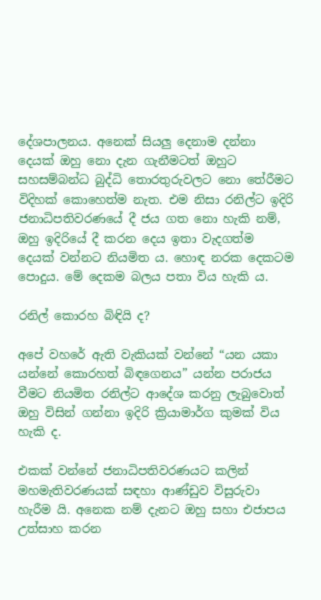දේශපාලනය. අනෙක් සියලු දෙනාම දන්නා දෙයක් ඔහු නො දැන ගැනීමටත් ඔහුට සහසම්බන්ධ බුද්ධි තොරතුරුවලට නො තේරීමට විදිහක් කොහෙත්ම නැත. එම නිසා රනිල්ට ඉදිරි ජනාධිපතිවරණයේ දී ජය ගත නො හැකි නම්, ඔහු ඉදිරියේ දී කරන දෙය ඉතා වැදගත්ම දෙයක් වන්නට නියමිත ය. හොඳ නරක දෙකටම පොදුය. මේ දෙකම බලය පතා විය හැකි ය.

රනිල් කොරහ බිඳියි ද?

අපේ වහරේ ඇති වැකියක් වන්නේ “යන යකා යන්නේ කොරහත් බිඳගෙනය” යන්න පරාජය වීමට නියමිත රනිල්ට ආදේශ කරනු ලැබුවොත් ඔහු විසින් ගන්නා ඉදිරි ක්‍රියාමාර්ග කුමක් විය හැකි ද.

එකක් වන්නේ ජනාධිපතිවරණයට කලින් මහමැතිවරණයක් සඳහා ආණ්ඩුව විසුරුවා හැරීම යි. අනෙක නම් දැනට ඔහු සහා එජාපය උත්සාහ කරන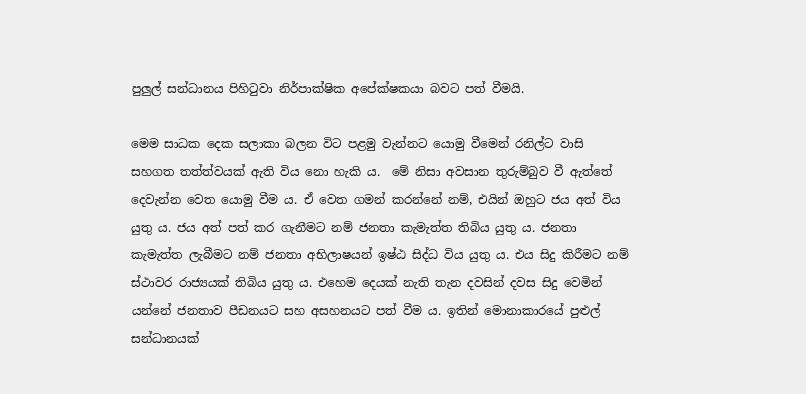පුලුල් සන්ධානය පිහිටුවා නිර්පාක්ෂික අපේක්ෂකයා බවට පත් වීමයි.

මෙම සාධක දෙක සලාකා බලන විට පළමු වැන්නට යොමු වීමෙන් රනිල්ට වාසි සහගත තත්ත්වයක් ඇති විය නො හැකි ය.  මේ නිසා අවසාන තුරුම්බුව වී ඇත්තේ දෙවැන්න වෙත යොමු වීම ය. ඒ වෙත ගමන් කරන්නේ නම්, එයින් ඔහුට ජය අත් විය යුතු ය. ජය අත් පත් කර ගැනීමට නම් ජනතා කැමැත්ත තිබිය යුතු ය. ජනතා කැමැත්ත ලැබීමට නම් ජනතා අභිලාෂයන් ඉෂ්ඨ සිද්ධ විය යුතු ය. එය සිදු කිරීමට නම් ස්ථාවර රාජ්‍යයක් තිබිය යුතු ය. එහෙම දෙයක් නැති තැන දවසින් දවස සිදු වෙමින් යන්නේ ජනතාව පීඩනයට සහ අසහනයට පත් වීම ය. ඉතින් මොනාකාරයේ පුළුල් සන්ධානයක්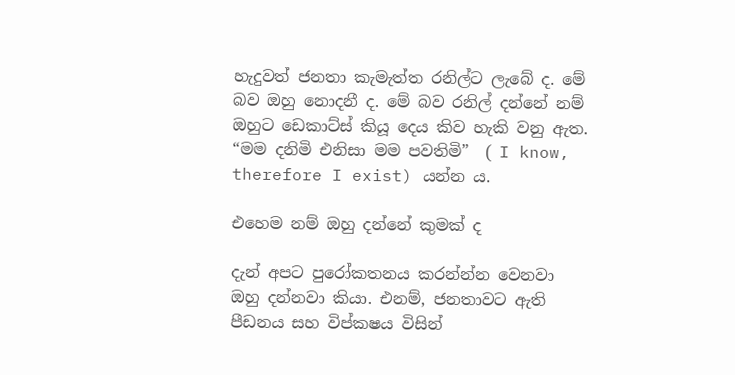හැදුවත් ජනතා කැමැත්ත රනිල්ට ලැබේ ද. මේ බව ඔහු නොදනී ද. මේ බව රනිල් දන්නේ නම් ඔහුට ඩෙකාට්ස් කියූ දෙය කිව හැකි වනු ඇත. “මම දනිමි එනිසා මම පවතිමි”  ( I know, therefore I exist) යන්න ය.

එහෙම නම් ඔහු දන්නේ කුමක් ද

දැන් අපට පුරෝකතනය කරන්න්න වෙනවා ඔහු දන්නවා කියා. එනම්, ජනතාවට ඇති පීඩනය සහ විප්කෂය විසින්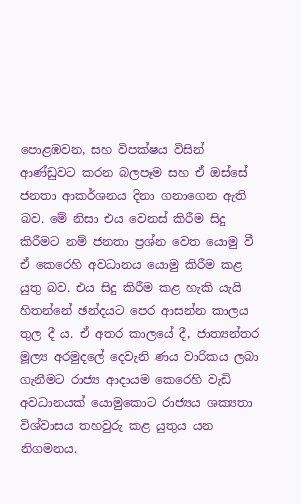පොළඹවන, සහ විපක්ෂය විසින් ආණ්ඩුවට කරන බලපෑම සහ ඒ ඔස්සේ ජනතා ආකර්ශනය දිනා ගනාගෙන ඇති බව. මේ නිසා එය වෙනස් කිරීම සිදු කිරීමට නම් ජනතා ප්‍රශ්න වෙත යොමු වී ඒ කෙරෙහි අවධානය යොමු කිරීම කළ යුතු බව. එය සිදු කිරීම කළ හැකි යැයි හිතන්නේ ඡන්දයට පෙර ආසන්න කාලය තුල දී ය. ඒ අතර කාලයේ දී, ජාත්‍යන්තර මූල්‍ය අරමුදලේ දෙවැනි ණය වාරිකය ලබා ගැනීමට රාජ්‍ය ආදායම කෙරෙහි වැඩි අවධානයක් යොමුකොට රාජ්‍යය ශක්‍යතා විශ්වාසය තහවුරු කළ යුතුය යන නිගමනය.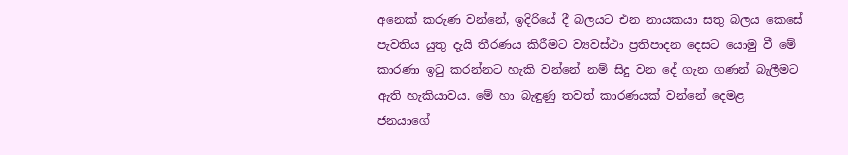අනෙක් කරුණ වන්නේ, ඉදිරියේ දී බලයට එන නායකයා සතු බලය කෙසේ පැවතිය යුතු දැයි තීරණය කිරීමට ව්‍යවස්ථා ප්‍රතිපාදන දෙසට යොමු වී මේ කාරණා ඉටු කරන්නට හැකි වන්නේ නම් සිදු වන දේ ගැන ගණන් බැලීමට ඇති හැකියාවය. මේ හා බැඳුණු තවත් කාරණයක් වන්නේ දෙමළ ජනයාගේ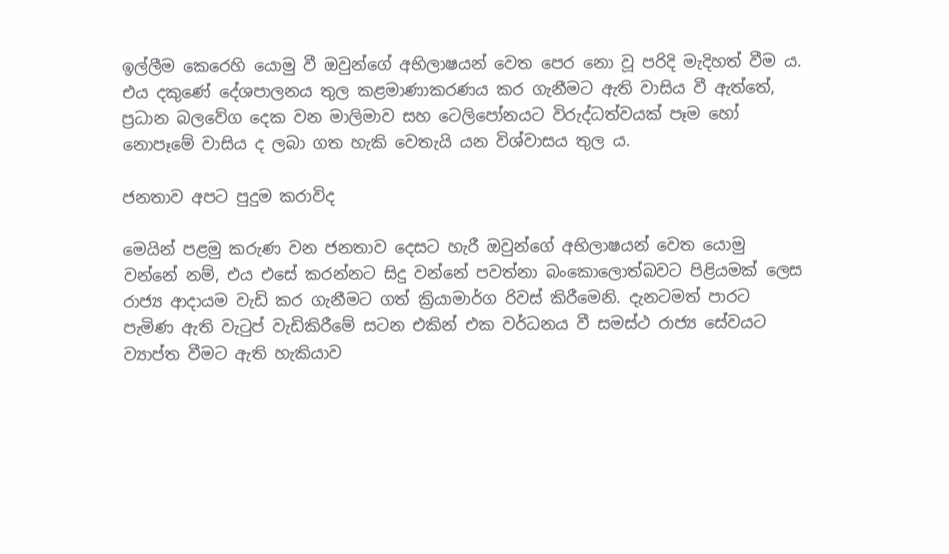ඉල්ලීම කෙරෙහි යොමු වී ඔවුන්ගේ අභිලාෂයන් වෙත පෙර නො වූ පරිදි මැදිහත් වීම ය. එය දකුණේ දේශපාලනය තුල කළමාණාකරණය කර ගැනීමට ඇති වාසිය වී ඇත්තේ, ප්‍රධාන බලවේග දෙක වන මාලිමාව සහ ටෙලිපෝනයට විරුද්ධත්වයක් පෑම හෝ නොපෑමේ වාසිය ද ලබා ගත හැකි වෙතැයි යන විශ්වාසය තුල ය.

ජනතාව අපට පුදුම කරාවිද

මෙයින් පළමු කරුණ වන ජනතාව දෙසට හැරී ඔවුන්ගේ අභිලාෂයන් වෙත යොමු වන්නේ නම්, එය එසේ කරන්නට සිදු වන්නේ පවත්නා බංකොලොත්බවට පිළියමක් ලෙස රාජ්‍ය ආදායම වැඩි කර ගැනීමට ගත් ක්‍රියාමාර්ග රිවස් කිරීමෙනි. දැනටමත් පාරට පැමිණ ඇති වැටුප් වැඩිකිරීමේ සටන එකින් එක වර්ධනය වී සමස්ථ රාජ්‍ය සේවයට ව්‍යාප්ත වීමට ඇති හැකියාව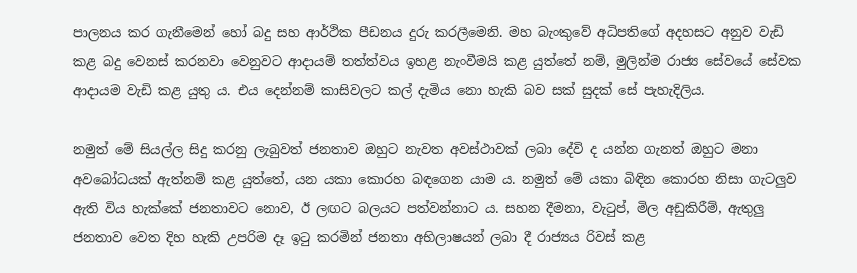පාලනය කර ගැනීමෙන් හෝ බදු සහ ආර්ථික පීඩනය දුරු කරලීමෙනි. මහ බැංකුවේ අධිපතිගේ අදහසට අනුව වැඩි කළ බදු වෙනස් කරනවා වෙනුවට ආදායම් තත්ත්වය ඉහළ නැංවීමයි කළ යුත්තේ නම්, මුලින්ම රාජ්‍ය සේවයේ සේවක ආදායම වැඩි කළ යුතු ය. එය දෙන්නම් කාසිවලට කල් දැමිය නො හැකි බව සක් සුදක් සේ පැහැදිලිය.

නමුත් මේ සියල්ල සිදු කරනු ලැබුවත් ජනතාව ඔහුට නැවත අවස්ථාවක් ලබා දේවි ද යන්න ගැනත් ඔහුට මනා අවබෝධයක් ඇත්නම් කළ යුත්තේ, යන යකා කොරහ බඳගෙන යාම ය. නමුත් මේ යකා බිඳින කොරහ නිසා ගැටලුව ඇති විය හැක්කේ ජනතාවට නොව, ඊ ලඟට බලයට පත්වන්නාට ය. සහන දීමනා, වැටුප්, මිල අඩුකිරීම්, ඇතුලු ජනතාව වෙත දිහ හැකි උපරිම දෑ ඉටු කරමින් ජනතා අභිලාෂයන් ලබා දී රාජ්‍යය රිවස් කළ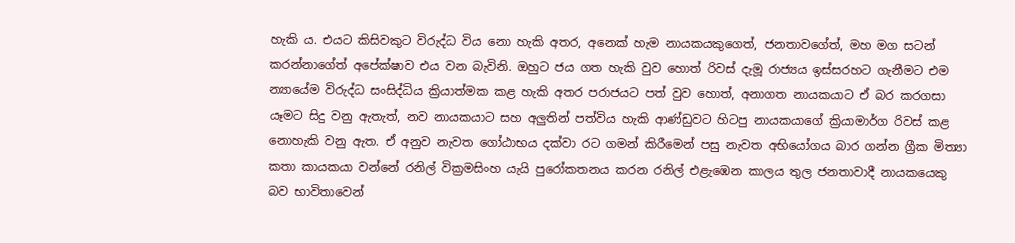හැකි ය. එයට කිසිවකුට විරුද්ධ විය නො හැකි අතර, අනෙක් හැම නායකයකුගෙත්, ජනතාවගේත්, මහ මග සටන් කරන්නාගේත් අපේක්ෂාව එය වන බැවිනි. ඔහුට ජය ගත හැකි වුව හොත් රිවස් දැමූ රාජ්‍යය ඉස්සරහට ගැනීමට එම න්‍යායේම විරුද්ධ සංසිද්ධිය ක්‍රියාත්මක කළ හැකි අතර පරාජයට පත් වුව හොත්, අනාගත නායකයාට ඒ බර කරගසා යෑමට සිදු වනු ඇතැත්, නව නායකයාට සහ අලුතින් පත්විය හැකි ආණ්ඩුවට හිටපු නායකයාගේ ක්‍රියාමාර්ග රිවස් කළ නොහැකි වනු ඇත. ඒ අනුව නැවත ගෝඨාභය දක්වා රට ගමන් කිරීමෙන් පසු නැවත අභියෝගය බාර ගන්න ග්‍රීක මිත්‍යා කතා කායකයා වන්නේ රනිල් වික්‍රමසිංහ යැයි පුරෝකතනය කරන රනිල් එළැඹෙන කාලය තුල ජනතාවාදී නායකයෙකු බව භාවිතාවෙන්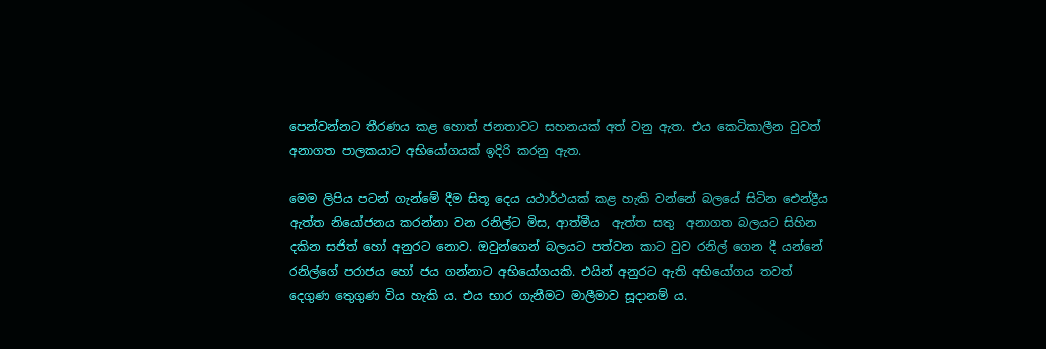පෙන්වන්නට තීරණය කළ හොත් ජනතාවට සහනයක් අත් වනු ඇත. එය කෙටිකාලීන වුවත් අනාගත පාලකයාට අභියෝගයක් ඉදිරි කරනු ඇත.

මෙම ලිපිය පටන් ගැන්මේ දීම සිතූ දෙය යථාර්ථයක් කළ හැකි වන්නේ බලයේ සිටින ඓන්ද්‍රීය ඇත්ත නියෝජනය කරන්නා වන රනිල්ට මිස, ආත්මීය  ඇත්ත සතු  අනාගත බලයට සිහින දකින සජිත් හෝ අනුරට නොව. ඔවුන්ගෙන් බලයට පත්වන කාට වුව රනිල් ගෙන දී යන්නේ රනිල්ගේ පරාජය හෝ ජය ගන්නාට අභියෝගයකි. එයින් අනුරට ඇති අභියෝගය තවත් දෙගුණ තෙුගුණ විය හැකි ය. එය භාර ගැනීමට මාලීමාව සූදානම් ය.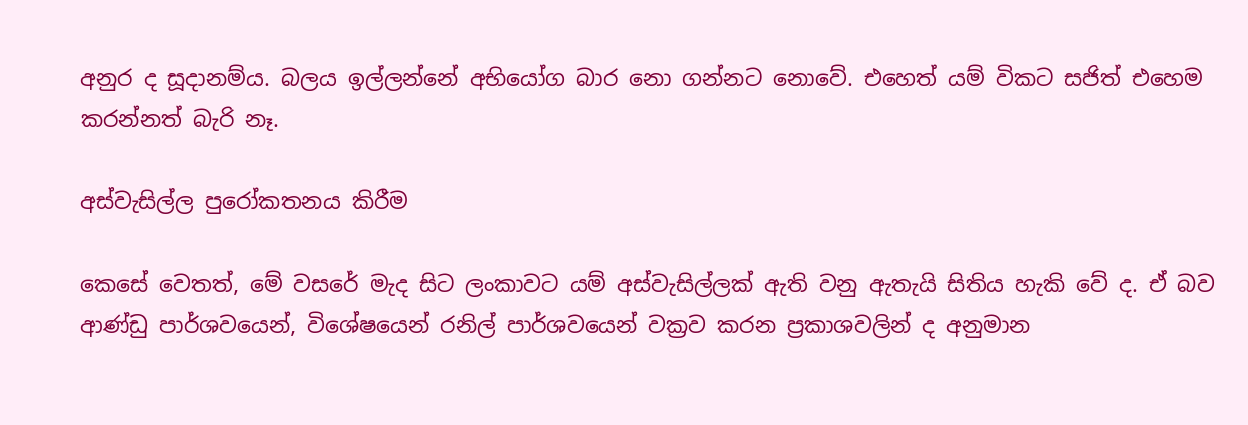අනුර ද සූදානම්ය. බලය ඉල්ලන්නේ අභියෝග බාර නො ගන්නට නොවේ. එහෙත් යම් විකට සජිත් එහෙම කරන්නත් බැරි නෑ.

අස්වැසිල්ල පුරෝකතනය කිරීම

කෙසේ වෙතත්, මේ වසරේ මැද සිට ලංකාවට යම් අස්වැසිල්ලක් ඇති වනු ඇතැයි සිතිය හැකි වේ ද. ඒ බව ආණ්ඩු පාර්ශවයෙන්, විශේෂයෙන් රනිල් පාර්ශවයෙන් වක්‍රව කරන ප්‍රකාශවලින් ද අනුමාන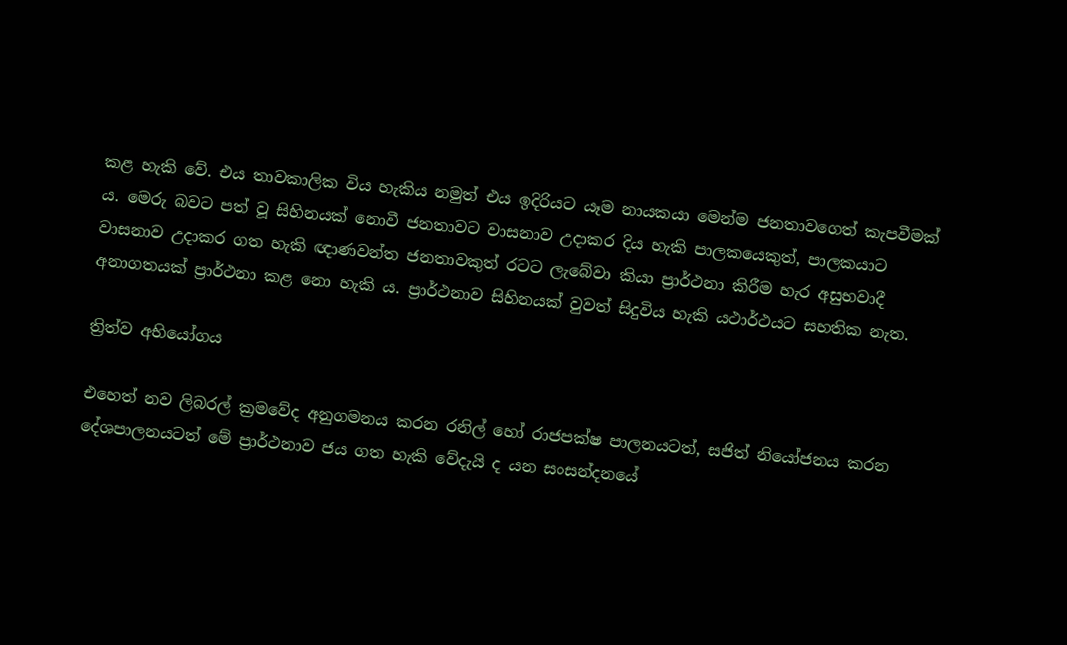කළ හැකි වේ. එය තාවකාලික විය හැකිය නමුත් එය ඉදිරියට යෑම නායකයා මෙන්ම ජනතාවගෙත් කැපවීමක් ය. මෙරු බවට පත් වූ සිහිනයක් නොවී ජනතාවට වාසනාව උදාකර දිය හැකි පාලකයෙකුත්, පාලකයාට වාසනාව උදාකර ගත හැකි ඥාණවන්ත ජනතාවකුත් රටට ලැබේවා කියා ප්‍රාර්ථනා කිරීම හැර අසුභවාදී අනාගතයක් ප්‍රාර්ථනා කළ නො හැකි ය. ප්‍රාර්ථනාව සිහිනයක් වුවත් සිදුවිය හැකි යථාර්ථයට සහතික නැත.

ත්‍රිත්ව අභියෝගය

එහෙත් නව ලිබරල් ක්‍රමවේද අනුගමනය කරන රනිල් හෝ රාජපක්ෂ පාලනයටත්, සජිත් නියෝජනය කරන දේශපාලනයටත් මේ ප්‍රාර්ථනාව ජය ගත හැකි වේදැයි ද යන සංසන්දනයේ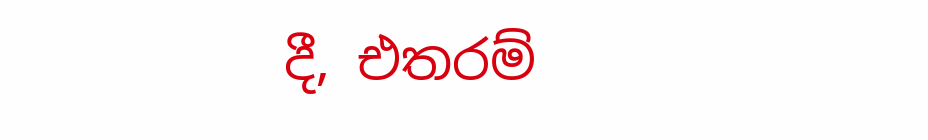දී, එතරම්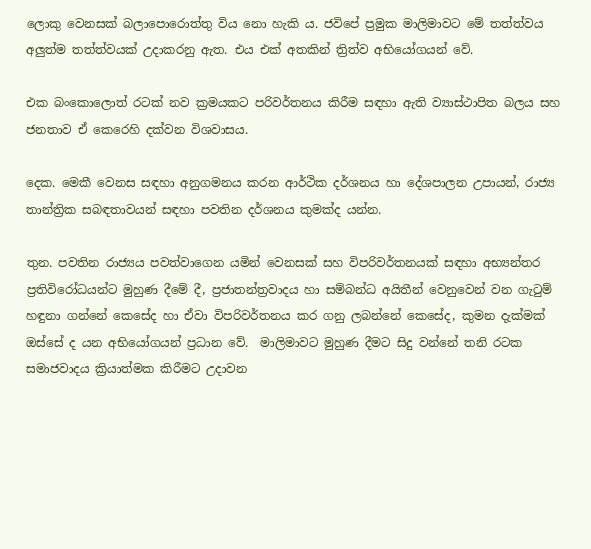ලොකු වෙනසක් බලාපොරොත්තු විය නො හැකි ය. ජවිපේ ප්‍රමුක මාලිමාවට මේ තත්ත්වය අලුත්ම තත්ත්වයක් උදාකරනු ඇත. එය එක් අතකින් ත්‍රිත්ව අභියෝගයන් වේ.

එක බංකොලොත් රටක් නව ක්‍රමයකට පරිවර්තනය කිරීම සඳහා ඇති ව්‍යාස්ථාපිත බලය සහ ජනතාව ඒ කෙරෙහි දක්වන විශවාසය.

දෙක. මෙකී වෙනස සඳහා අනුගමනය කරන ආර්ථික දර්ශනය හා දේශපාලන උපායන්, රාජ්‍ය තාන්ත්‍රික සබඳතාවයන් සඳහා පවතින දර්ශනය කුමක්ද යන්න.

තුන. පවතින රාජ්‍යය පවත්වාගෙන යමින් වෙනසක් සහ විපරිවර්තනයක් සඳහා අභ්‍යන්තර ප්‍රතිවිරෝධයන්ට මුහුණ දීමේ දී, ප්‍රජාතන්ත්‍රවාදය හා සම්බන්ධ අයිතීන් වෙනුවෙන් වන ගැටුම් හඳුනා ගන්නේ කෙසේද හා ඒවා විපරිවර්තනය කර ගනු ලබන්නේ කෙසේද, කුමන දැක්මක් ඔස්සේ ද යන අභියෝගයන් ප්‍රධාන වේ.  මාලිමාවට මුහුණ දීමට සිදු වන්නේ තනි රටක සමාජවාදය ක්‍රියාත්මක කිරීමට උදාවන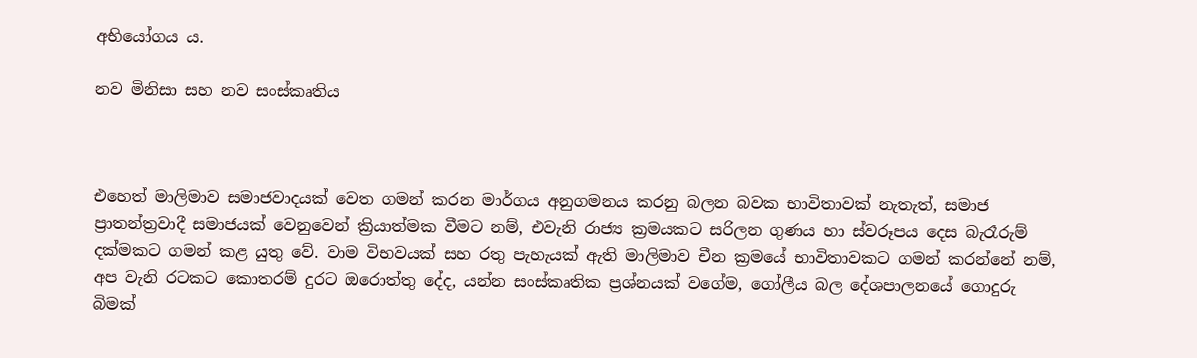අභියෝගය ය.

නව මිනිසා සහ නව සංස්කෘතිය



එහෙත් මාලිමාව සමාජවාදයක් වෙත ගමන් කරන මාර්ගය අනුගමනය කරනු බලන බවක භාවිතාවක් නැතැත්, සමාජ ප්‍රාතන්ත්‍රවාදී සමාජයක් වෙනුවෙන් ක්‍රියාත්මක වීමට නම්, එවැනි රාජ්‍ය ක්‍රමයකට සරිලන ගුණය හා ස්වරූපය දෙස බැරෑරුම් දක්මකට ගමන් කළ යුතු වේ. වාම විභවයක් සහ රතු පැහැයක් ඇති මාලිමාව චීන ක්‍රමයේ භාවිතාවකට ගමන් කරන්නේ නම්, අප වැනි රටකට කොතරම් දුරට ඔරොත්තු දේද, යන්න සංස්කෘතික ප්‍රශ්නයක් වගේම, ගෝලීය බල දේශපාලනයේ ගොදුරු බිමක්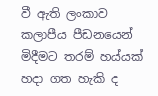වී ඇති ලංකාව කලාපීය පීඩනයෙන් මිදීමට තරම් හය්යක් හදා ගත හැකි ද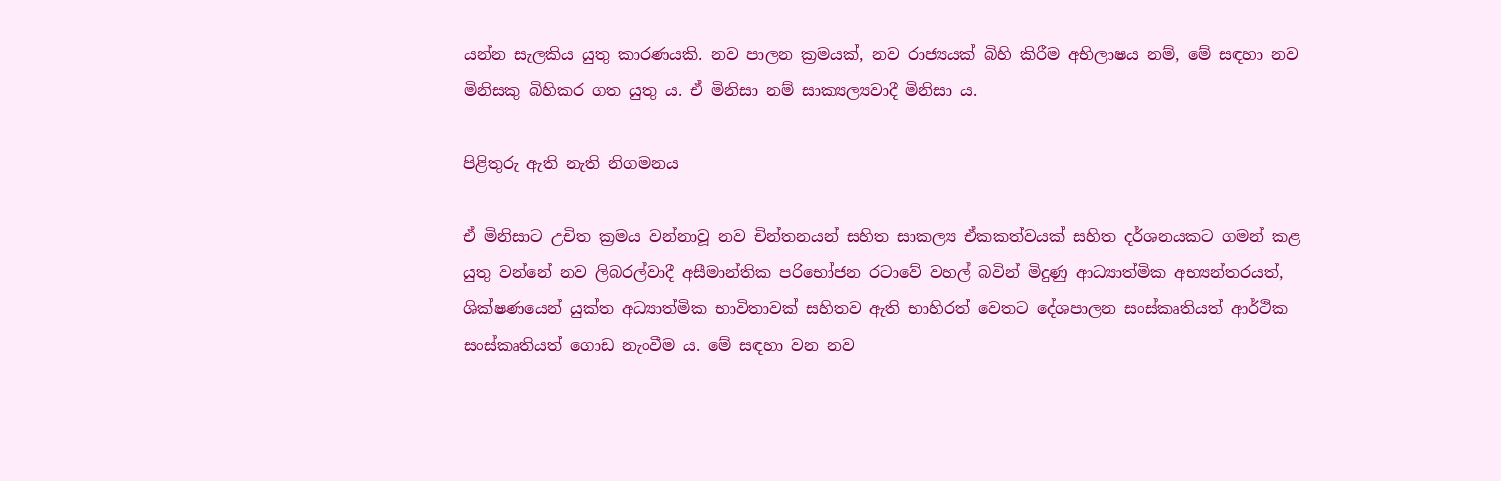යන්න සැලකිය යුතු කාරණයකි. නව පාලන ක්‍රමයක්, නව රාජ්‍යයක් බිහි කිරීම අභිලාෂය නම්, මේ සඳහා නව මිනිසකු බිහිකර ගත යුතු ය. ඒ මිනිසා නම් සාක්‍යල්‍යවාදී මිනිසා ය.

පිළිතුරු ඇති නැති නිගමනය

ඒ මිනිසාට උචිත ක්‍රමය වන්නාවූ නව චින්තනයන් සහිත සාකල්‍ය ඒකකත්වයක් සහිත දර්ශනයකට ගමන් කළ යුතු වන්නේ නව ලිබරල්වාදී අසීමාන්තික පරිභෝජන රටාවේ වහල් බවින් මිදුණු ආධ්‍යාත්මික අභ්‍යන්තරයත්, ශික්ෂණයෙන් යුක්ත අධ්‍යාත්මික භාවිතාවක් සහිතව ඇති භාහිරත් වෙතට දේශපාලන සංස්කෘතියත් ආර්ථික සංස්කෘතියත් ගොඩ නැංවීම ය. මේ සඳහා වන නව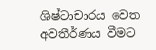ශිෂ්ටාචාරය වෙත අවතීර්ණය වීමට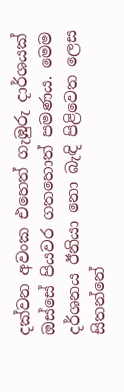දක්වන අවංක එහෙත් ගැඹුරු දාර්ශයක් ඔස්සේ පියවර ගතහොත් පමණය. මෙම දර්ශනය ඊනියා නො බැඳි පිළිවෙත ලෙස සිතන්නේ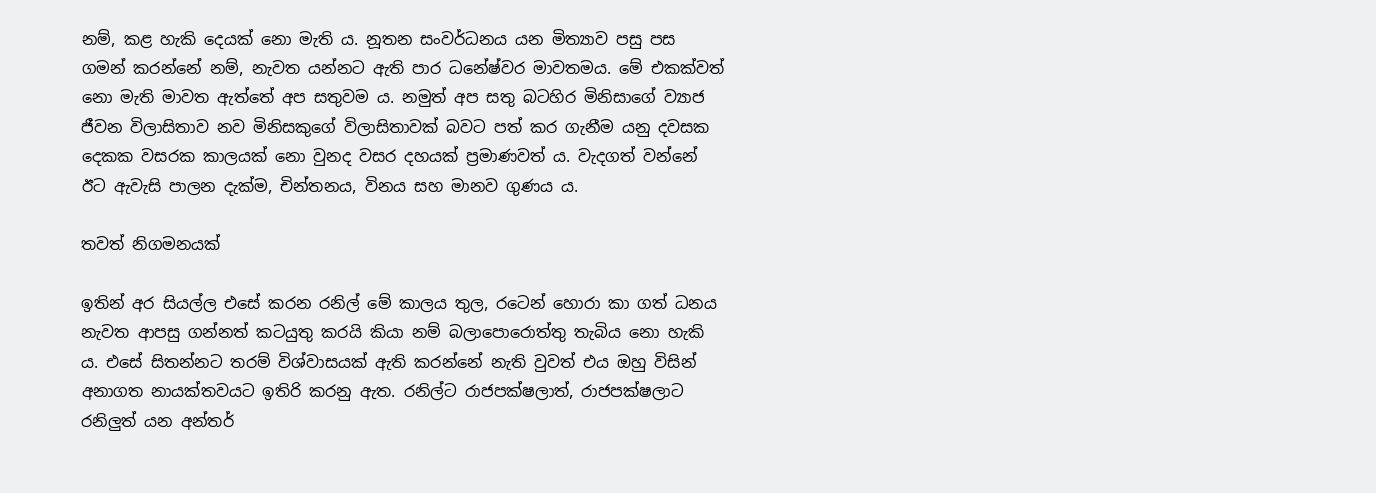නම්, කළ හැකි දෙයක් නො මැති ය. නූතන සංවර්ධනය යන මිත්‍යාව පසු පස ගමන් කරන්නේ නම්, නැවත යන්නට ඇති පාර ධනේෂ්වර මාවතමය. මේ එකක්වත් නො මැති මාවත ඇත්තේ අප සතුවම ය. නමුත් අප සතු බටහිර මිනිසාගේ ව්‍යාජ ජීවන විලාසිතාව නව මිනිසකුගේ විලාසිතාවක් බවට පත් කර ගැනීම යනු දවසක දෙකක වසරක කාලයක් නො වුනද වසර දහයක් ප්‍රමාණවත් ය. වැදගත් වන්නේ ඊට ඇවැසි පාලන දැක්ම, චින්තනය, විනය සහ මානව ගුණය ය.

තවත් නිගමනයක්

ඉතින් අර සියල්ල එසේ කරන රනිල් මේ කාලය තුල, රටෙන් හොරා කා ගත් ධනය නැවත ආපසු ගන්නත් කටයුතු කරයි කියා නම් බලාපොරොත්තු තැබිය නො හැකි ය. එසේ සිතන්නට තරම් විශ්වාසයක් ඇති කරන්නේ නැති වුවත් එය ඔහු විසින් අනාගත නායක්තවයට ඉතිරි කරනු ඇත. රනිල්ට රාජපක්ෂලාත්, රාජපක්ෂලාට රනිලුත් යන අන්තර්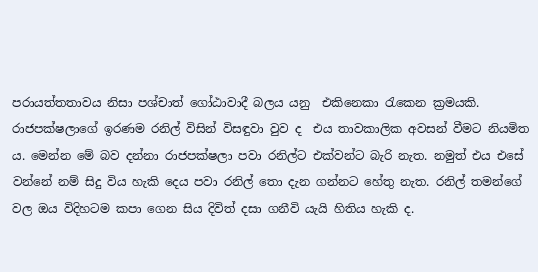පරායත්තතාවය නිසා පශ්චාත් ගෝඨාවාදී බලය යනු  එකිනෙකා රැකෙන ක්‍රමයකි.  රාජපක්ෂලාගේ ඉරණම රනිල් විසින් විසඳුවා වුව ද  එය තාවකාලික අවසන් වීමට නියමිත ය. මෙන්න මේ බව දන්නා රාජපක්ෂලා පවා රනිල්ට එක්වන්ට බැරි නැත. නමුත් එය එසේ වන්නේ නම් සිදු විය හැකි දෙය පවා රනිල් තො දැන ගන්නට හේතු නැත. රනිල් තමන්ගේ වල ඔය විදිහටම කපා ගෙන සිය දිවිත් දසා ගනීවි යැයි හිතිය හැකි ද.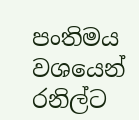පංතිමය වශයෙන් රනිල්ට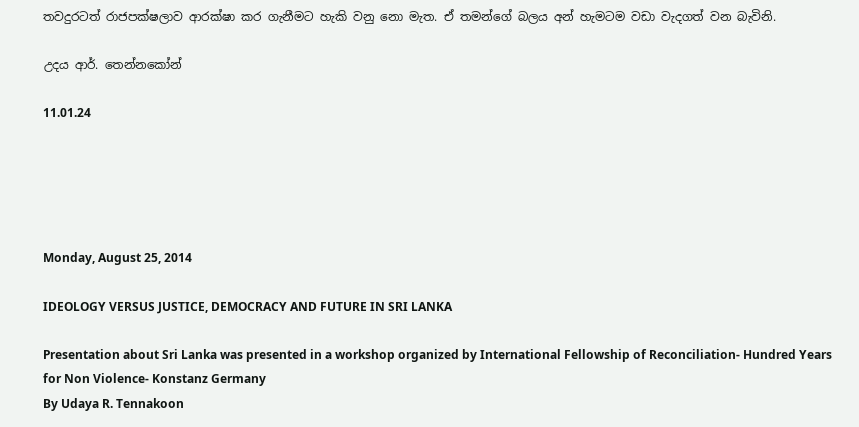තවදුරටත් රාජපක්ෂලාව ආරක්ෂා කර ගැනීමට හැකි වනු නො මැත. ඒ තමන්ගේ බලය අන් හැමටම වඩා වැදගත් වන බැවිනි.

උදය ආර්. තෙන්නකෝන්

11.01.24





Monday, August 25, 2014

IDEOLOGY VERSUS JUSTICE, DEMOCRACY AND FUTURE IN SRI LANKA

Presentation about Sri Lanka was presented in a workshop organized by International Fellowship of Reconciliation- Hundred Years for Non Violence- Konstanz Germany
By Udaya R. Tennakoon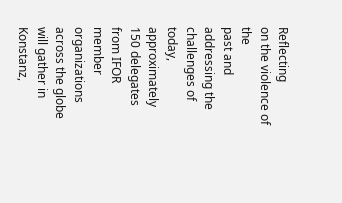Reflecting
on the violence of the
past and addressing the challenges of
today, approximately 150 delegates from IFOR
member organizations across the globe will gather in Konstanz,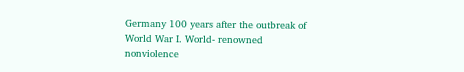Germany 100 years after the outbreak of World War I. World- renowned
nonviolence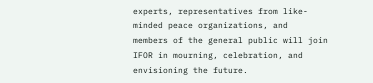experts, representatives from like-minded peace organizations, and
members of the general public will join IFOR in mourning, celebration, and envisioning the future.